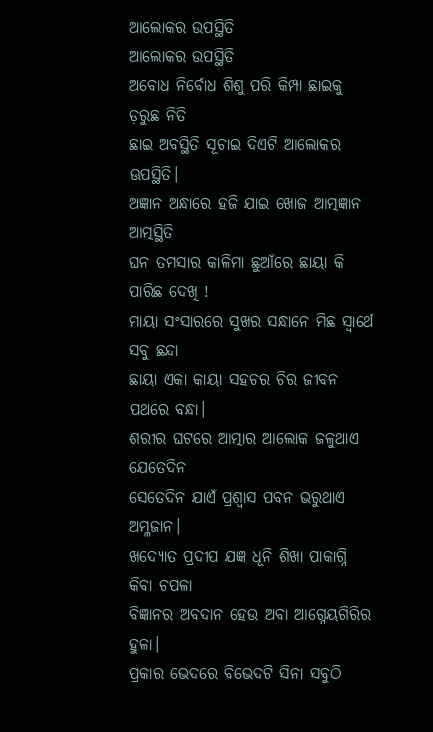ଆଲୋକର ଉପସ୍ଥିତି
ଆଲୋକର ଉପସ୍ଥିତି
ଅବୋଧ ନିର୍ବୋଧ ଶିଶୁ ପରି କିମ୍ପା ଛାଇକୁ ଡ଼ରୁଛ ନିତି
ଛାଇ ଅବସ୍ଥିତି ସୂଚାଇ ଦିଏଟି ଆଲୋକର ଊପସ୍ଥିତି।
ଅଜ୍ଞାନ ଅନ୍ଧାରେ ହଜି ଯାଇ ଖୋଜ ଆତ୍ମଜ୍ଞାନ ଆତ୍ମସ୍ଥିତି
ଘନ ତମସାର କାଳିମା ଛୁଆଁରେ ଛାୟା କି ପାରିଛ ଦେଖି !
ମାୟା ସଂସାରରେ ସୁଖର ସନ୍ଧାନେ ମିଛ ସ୍ଵାର୍ଥେ ସବୁ ଛନ୍ଦା
ଛାୟା ଏକା କାୟା ସହଚର ଚିର ଜୀବନ ପଥରେ ବନ୍ଧା।
ଶରୀର ଘଟରେ ଆତ୍ମାର ଆଲୋକ ଜଳୁଥାଏ ଯେତେଦିନ
ସେତେଦିନ ଯାଏଁ ପ୍ରଶ୍ଵାସ ପବନ ଭରୁଥାଏ ଅମ୍ଳଜାନ।
ଖଦ୍ୟୋତ ପ୍ରଦୀପ ଯଜ୍ଞ ଧୂନି ଶିଖା ପାକାଗ୍ନି କିବା ଚପଳା
ବିଜ୍ଞାନର ଅବଦାନ ହେଉ ଅବା ଆଗ୍ନେୟଗିରିର ହୁଳା।
ପ୍ରକାର ଭେଦରେ ବିଭେଦଟି ସିନା ସବୁଠି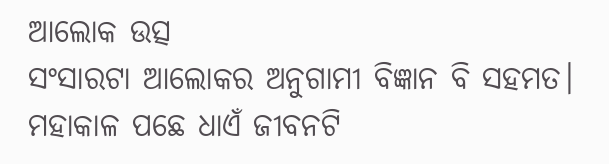ଆଲୋକ ଉତ୍ସ
ସଂସାରଟା ଆଲୋକର ଅନୁଗାମୀ ବିଜ୍ଞାନ ବି ସହମତ।
ମହାକାଳ ପଛେ ଧାଏଁ ଜୀବନଟି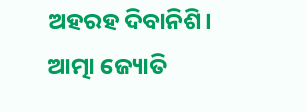ଅହରହ ଦିବାନିଶି।
ଆତ୍ମା ଜ୍ୟୋତି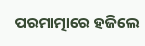ପରମାତ୍ମାରେ ହଜିଲେ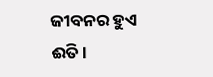ଜୀବନର ହୁଏ ଈତି।